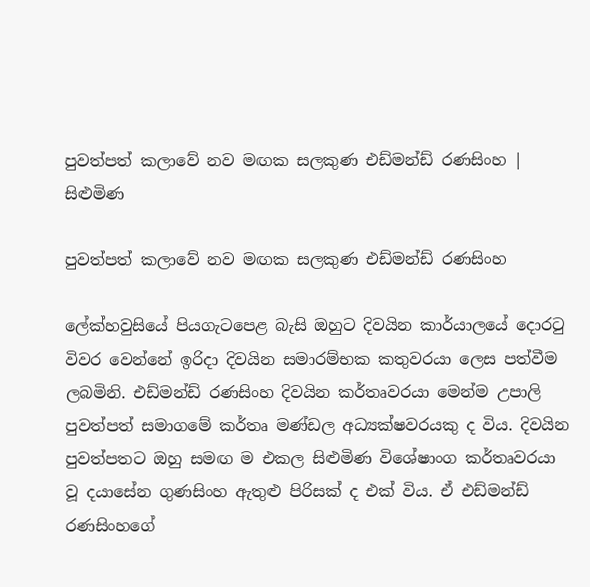පුවත්පත් කලාවේ නව මඟක සලකුණ එඩ්මන්ඩ් රණසිංහ | සිළුමිණ

පුවත්පත් කලාවේ නව මඟක සලකුණ එඩ්මන්ඩ් රණසිංහ

ලේක්හවුසියේ පියගැටපෙළ බැසි ඔහුට දිවයින කාර්යාලයේ දොරටු විවර වෙන්නේ ඉරිදා දිවයින සමාරම්භක කතුවරයා ලෙස පත්වීම ලබමිනි. එඩ්මන්ඩ් රණසිංහ දිවයින කර්තෘවරයා මෙන්ම උපාලි පුවත්පත් සමාගමේ කර්තෘ මණ්ඩල අධ්‍යක්ෂවරයකු ද විය. දිවයින පුවත්පතට ඔහු සමඟ ම එකල සිළුමිණ විශේෂාංග කර්තෘවරයා වූ දයාසේන ගුණසිංහ ඇතුළු පිරිසක් ද එක් විය. ඒ එඩ්මන්ඩ් රණසිංහගේ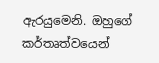ඇරයුමෙනි. ඔහුගේ කර්තෘත්වයෙන්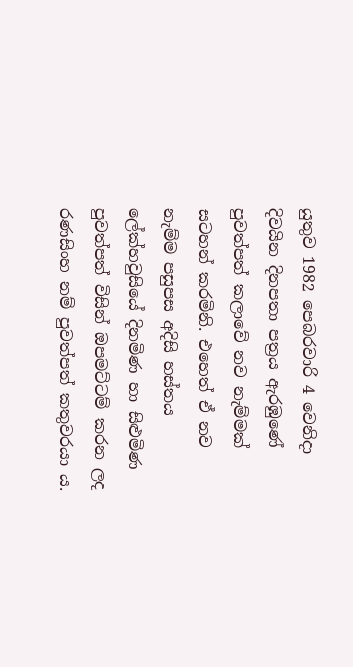යුතුව 1982 පෙබරවාරි 4 වෙනිදා දිවයින දිනපතා පත්‍රය ඇරඹුණේ පුවත්පත් කලාවේ නව නැම්මක් සටහන් කරමිනි. එහෙත් ඒ නව නැම්ම පසුපස අදිසි හස්තය ලේක්හවුසියේ දිනමිණ හා සිළුමිණ පුවත්පත් විසින් ඔපමට්ටම් කරන ලද රණසිංහ නම් පුවත්පත් කතුවරයා ය.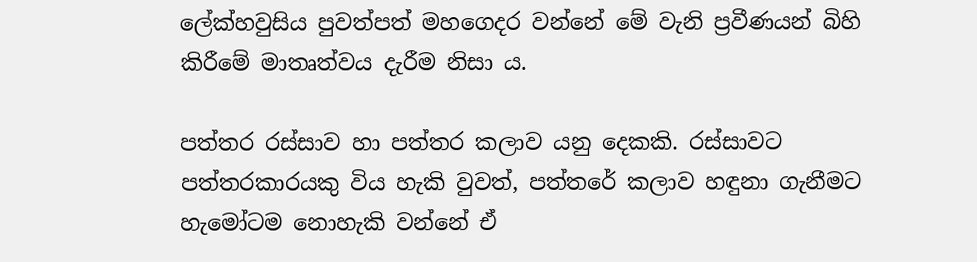ලේක්හවුසිය පුවත්පත් මහගෙදර වන්නේ මේ වැනි ප්‍රවීණයන් බිහි කිරීමේ මාතෘත්වය දැරීම නිසා ය.

පත්තර රස්සාව හා පත්තර කලාව යනු දෙකකි. රස්සාවට පත්තරකාරයකු විය හැකි වුවත්, පත්තරේ කලාව හඳුනා ගැනීමට හැමෝටම නොහැකි වන්නේ ඒ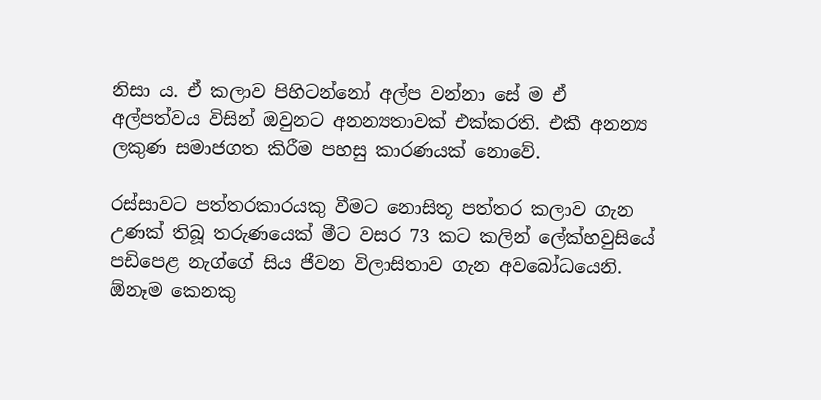නිසා ය. ඒ කලාව පිහිටන්නෝ අල්ප වන්නා සේ ම ඒ අල්පත්වය විසින් ඔවුනට අනන්‍යතාවක් එක්කරති. එකී අනන්‍ය ලකුණ සමාජගත කිරීම පහසු කාරණයක් නොවේ.

රස්සාවට පත්තරකාරයකු වීමට නොසිතූ පත්තර කලාව ගැන උණක් තිබූ තරුණයෙක් මීට වසර 73 කට කලින් ලේක්හවුසියේ පඩිපෙළ නැග්ගේ සිය ජීවන විලාසිතාව ගැන අවබෝධයෙනි. ඕනෑම කෙනකු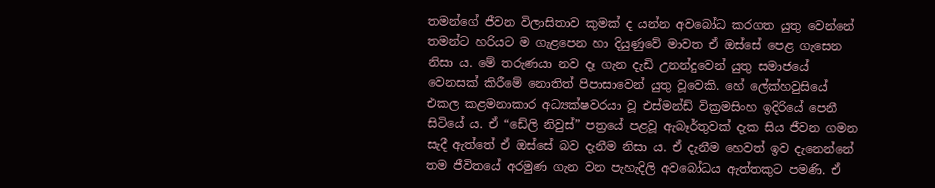තමන්ගේ ජීවන විලාසිතාව කුමක් ද යන්න අවබෝධ කරගත යුතු වෙන්නේ තමන්ට හරියට ම ගැළපෙන හා දියුණුවේ මාවත ඒ ඔස්සේ පෙළ ගැසෙන නිසා ය. මේ තරුණයා නව දෑ ගැන දැඩි උනන්දුවෙන් යුතු සමාජයේ වෙනසක් කිරීමේ නොතිත් පිපාසාවෙන් යුතු වූවෙකි. හේ ලේක්හවුසියේ එකල කළමනාකාර අධ්‍යක්ෂවරයා වූ එස්මන්ඩ් වික්‍රමසිංහ ඉදිරියේ පෙනී සිටියේ ය. ඒ “ඩේලි නිවුස්” පත්‍රයේ පළවූ ඇබෑර්තුවක් දැක සිය ජීවන ගමන සැදී ඇත්තේ ඒ ඔස්සේ බව දැනීම නිසා ය. ඒ දැනීම හෙවත් ඉව දැනෙන්නේ තම ජීවිතයේ අරමුණ ගැන වන පැහැදිලි අවබෝධය ඇත්තකුට පමණි. ඒ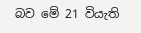බව මේ 21 වියැති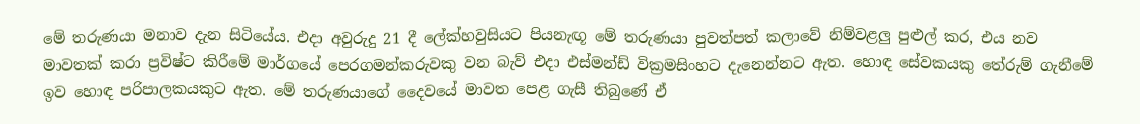මේ තරුණයා මනාව දැන සිටියේය. එදා අවුරුදු 21 දී ලේක්හවුසියට පියනැඟූ මේ තරුණයා පුවත්පත් කලාවේ නිම්වළලු පුළුල් කර, එය නව මාවතක් කරා ප්‍රවිෂ්ට කිරීමේ මාර්ගයේ පෙරගමන්කරුවකු වන බැව් එදා එස්මන්ඩ් වික්‍රමසිංහට දැනෙන්නට ඇත. හොඳ සේවකයකු තේරුම් ගැනීමේ ඉව හොඳ පරිපාලකයකුට ඇත. මේ තරුණයාගේ දෛවයේ මාවත පෙළ ගැසී තිබුණේ ඒ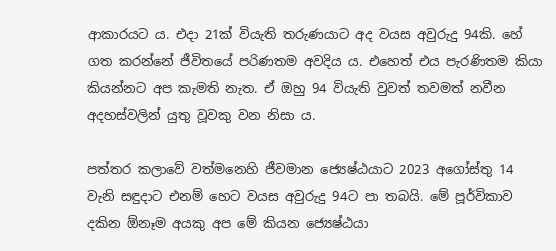ආකාරයට ය. එදා 21ක් වියැති තරුණයාට අද වයස අවුරුදු 94කි. හේ ගත කරන්නේ ජීවිතයේ පරිණතම අවදිය ය. එහෙත් එය පැරණිතම කියා කියන්නට අප කැමති නැත. ඒ ඔහු 94 වියැති වුවත් තවමත් නවීන අදහස්වලින් යුතු වූවකු වන නිසා ය.

පත්තර කලාවේ වත්මනෙහි ජීවමාන ජ්‍යෙෂ්ඨයාට 2023 අගෝස්තු 14 වැනි සඳුදාට එනම් හෙට වයස අවුරුදු 94ට පා තබයි. මේ පූර්විකාව දකින ඕනෑම අයකු අප මේ කියන ජ්‍යෙෂ්ඨයා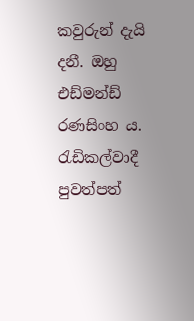කවුරුන් දැයි දනී. ඔහු එඩ්මන්ඩ් රණසිංහ ය. රැඩිකල්වාදී පුවත්පත්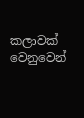කලාවක් වෙනුවෙන්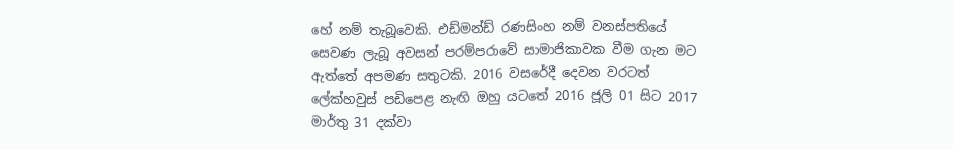හේ නම් තැබූවෙකි. එඩ්මන්ඩ් රණසිංහ නම් වනස්පතියේ සෙවණ ලැබූ අවසන් පරම්පරාවේ සාමාජිකාවක වීම ගැන මට ඇත්තේ අපමණ සතුටකි. 2016 වසරේදී දෙවන වරටත් ලේක්හවුස් පඩිපෙළ නැඟි ඔහු යටතේ 2016 ජූලි 01 සිට 2017 මාර්තු 31 දක්වා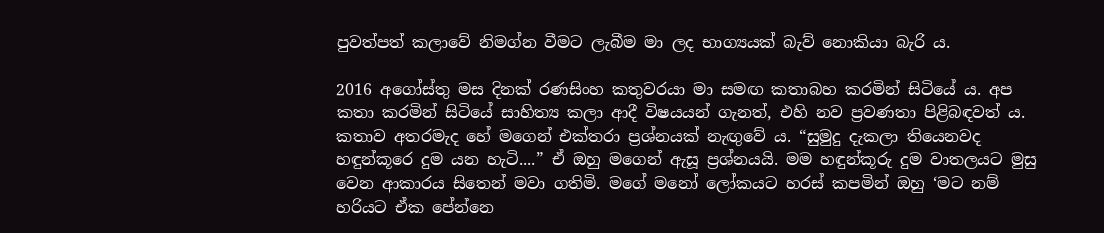පුවත්පත් කලාවේ නිමග්න වීමට ලැබීම මා ලද භාග්‍යයක් බැව් නොකියා බැරි ය.

2016 අගෝස්තු මස දිනක් රණසිංහ කතුවරයා මා සමඟ කතාබහ කරමින් සිටියේ ය. අප කතා කරමින් සිටියේ සාහිත්‍ය කලා ආදී විෂයයන් ගැනත්, එහි නව ප්‍රවණතා පිළිබඳවත් ය. කතාව අතරමැද හේ මගෙන් එක්තරා ප්‍රශ්නයක් නැඟුවේ ය. “සුමුදු දැකලා තියෙනවද හඳුන්කූරෙ දුම යන හැටි....” ඒ ඔහු මගෙන් ඇසූ ප්‍රශ්නයයි. මම හඳුන්කූරු දුම වාතලයට මුසු වෙන ආකාරය සිතෙන් මවා ගතිමි. මගේ මනෝ ලෝකයට හරස් කපමින් ඔහු ‘මට නම් හරියට ඒක පේන්නෙ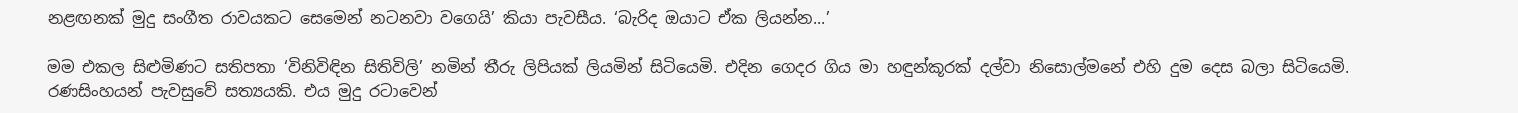නළඟනක් මුදු සංගීත රාවයකට සෙමෙන් නටනවා වගෙයි’ කියා පැවසීය. ‘බැරිද ඔයාට ඒක ලියන්න...’

මම එකල සිළුමිණට සතිපතා ‘විනිවිඳින සිතිවිලි’ නමින් තීරු ලිපියක් ලියමින් සිටියෙමි. එදින ගෙදර ගිය මා හඳුන්කූරක් දල්වා නිසොල්මනේ එහි දුම දෙස බලා සිටියෙමි. රණසිංහයන් පැවසුවේ සත්‍යයකි. එය මුදු රටාවෙන්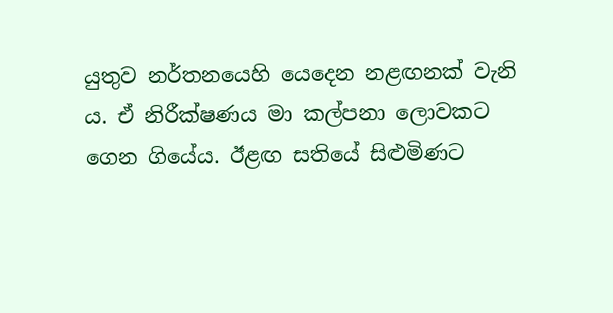යුතුව නර්තනයෙහි යෙදෙන නළඟනක් වැනි ය. ඒ නිරීක්ෂණය මා කල්පනා ලොවකට ගෙන ගියේය. ඊළඟ සතියේ සිළුමිණට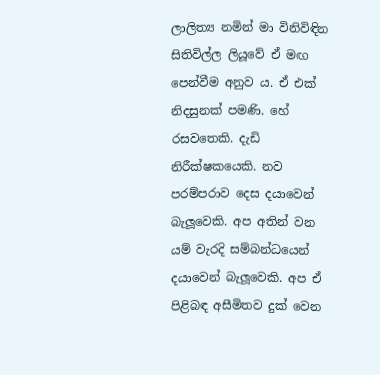ලාලිත්‍ය නමින් මා විනිවිඳින සිතිවිල්ල ලියූවේ ඒ මඟ පෙන්වීම අනුව ය. ඒ එක් නිදසුනක් පමණි. හේ රසවතෙකි. දැඩි නිරීක්ෂකයෙකි. නව පරම්පරාව දෙස දයාවෙන් බැලූවෙකි. අප අතින් වන යම් වැරදි සම්බන්ධයෙන් දයාවෙන් බැලූවෙකි. අප ඒ පිළිබඳ අසීමිතව දුක් වෙන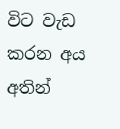විට වැඩ කරන අය අතින්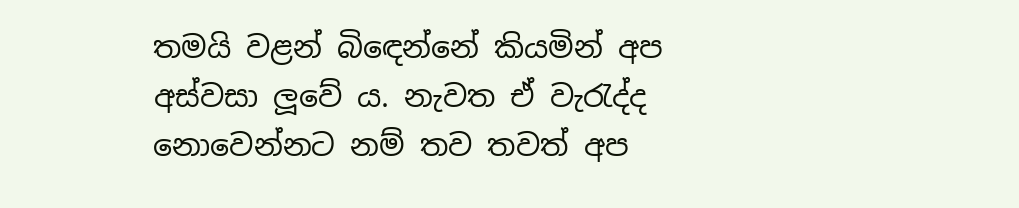තමයි වළන් බිඳෙන්නේ කියමින් අප අස්වසා ලූවේ ය. නැවත ඒ වැරැද්ද නොවෙන්නට නම් තව තවත් අප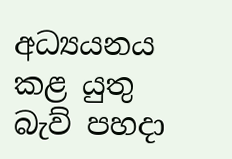අධ්‍යයනය කළ යුතු බැව් පහදා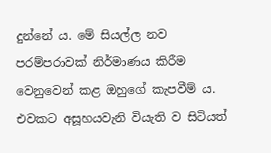දුන්නේ ය. මේ සියල්ල නව පරම්පරාවක් නිර්මාණය කිරීම වෙනුවෙන් කළ ඔහුගේ කැපවීම් ය. එවකට අසූහයවැනි වියැති ව සිටියත්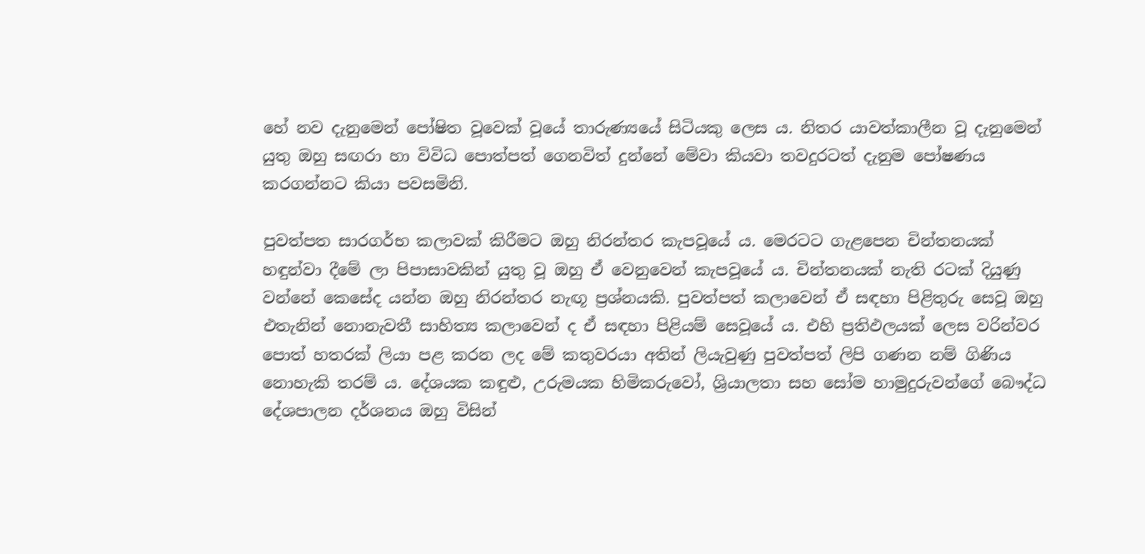හේ නව දැනුමෙන් පෝෂිත වූවෙක් වූයේ තාරුණ්‍යයේ සිටියකු ලෙස ය. නිතර යාවත්කාලීන වූ දැනුමෙන් යුතු ඔහු සඟරා හා විවිධ පොත්පත් ගෙනවිත් දුන්නේ මේවා කියවා තවදුරටත් දැනුම පෝෂණය කරගන්නට කියා පවසමිනි.

පුවත්පත සාරගර්භ කලාවක් කිරීමට ඔහු නිරන්තර කැපවූයේ ය. මෙරටට ගැළපෙන චින්තනයක් හඳුන්වා දීමේ ලා පිපාසාවකින් යුතු වූ ඔහු ඒ වෙනුවෙන් කැපවූයේ ය. චින්තනයක් නැති රටක් දියුණු වන්නේ කෙසේද යන්න ඔහු නිරන්තර නැඟූ ප්‍රශ්නයකි. පුවත්පත් කලාවෙන් ඒ සඳහා පිළිතුරු සෙවූ ඔහු එතැනින් නොනැවතී සාහිත්‍ය කලාවෙන් ද ඒ සඳහා පිළියම් සෙවූයේ ය. එහි ප්‍රතිඵලයක් ලෙස වරින්වර පොත් හතරක් ලියා පළ කරන ලද මේ කතුවරයා අතින් ලියැවුණු පුවත්පත් ලිපි ගණන නම් ගිණිය නොහැකි තරම් ය. දේශයක කඳුළු, උරුමයක හිමිකරුවෝ, ශ්‍රියාලතා සහ සෝම හාමුදුරුවන්ගේ බෞද්ධ දේශපාලන දර්ශනය ඔහු විසින්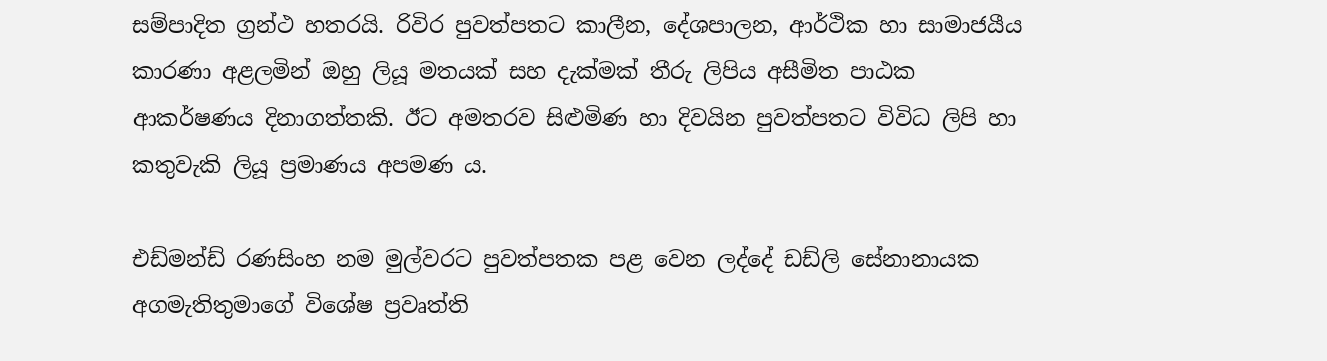සම්පාදිත ග්‍රන්ථ හතරයි. රිවිර පුවත්පතට කාලීන, දේශපාලන, ආර්ථික හා සාමාජයීය කාරණා අළලමින් ඔහු ලියූ මතයක් සහ දැක්මක් තීරු ලිපිය අසීමිත පාඨක ආකර්ෂණය දිනාගත්තකි. ඊට අමතරව සිළුමිණ හා දිවයින පුවත්පතට විවිධ ලිපි හා කතුවැකි ලියූ ප්‍රමාණය අපමණ ය.

එඩ්මන්ඩ් රණසිංහ නම මුල්වරට පුවත්පතක පළ වෙන ලද්දේ ඩඩ්ලි සේනානායක අගමැතිතුමාගේ විශේෂ ප්‍රවෘත්ති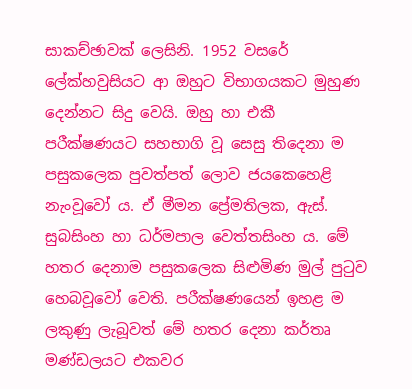සාකච්ඡාවක් ලෙසිනි. 1952 වසරේ ලේක්හවුසියට ආ ඔහුට විභාගයකට මුහුණ දෙන්නට සිදු වෙයි. ඔහු හා එකී පරීක්ෂණයට සහභාගි වූ සෙසු තිදෙනා ම පසුකලෙක පුවත්පත් ලොව ජයකෙහෙළි නැංවූවෝ ය. ඒ මීමන ප්‍රේමතිලක, ඇස්. සුබසිංහ හා ධර්මපාල වෙත්තසිංහ ය. මේ හතර දෙනාම පසුකලෙක සිළුමිණ මුල් පුටුව හෙබවූවෝ වෙති. පරීක්ෂණයෙන් ඉහළ ම ලකුණු ලැබූවත් මේ හතර දෙනා කර්තෘ මණ්ඩලයට එකවර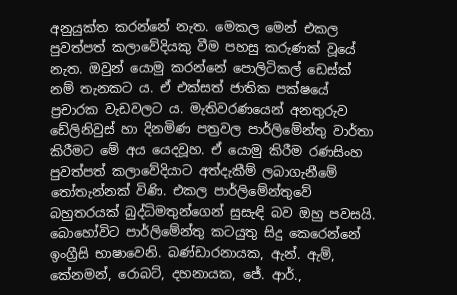අනුයුක්ත කරන්නේ නැත. මෙකල මෙන් එකල පුවත්පත් කලාවේදියකු වීම පහසු කරුණක් වූයේ නැත. ඔවුන් යොමු කරන්නේ පොලිටිකල් ඩෙස්ක් නම් තැනකට ය. ඒ එක්සත් ජාතික පක්ෂයේ ප්‍රචාරක වැඩවලට ය. මැතිවරණයෙන් අනතුරුව ඩේලිනිවුස් හා දිනමිණ පත්‍රවල පාර්ලිමේන්තු වාර්තා කිරීමට මේ අය යෙදවූහ. ඒ යොමු කිරීම රණසිංහ පුවත්පත් කලාවේදියාට අත්දැකීම් ලබාගැනීමේ තෝතැන්නක් විණි. එකල පාර්ලිමේන්තුවේ බහුතරයක් බුද්ධිමතුන්ගෙන් සුසැඳි බව ඔහු පවසයි. බොහෝවිට පාර්ලිමේන්තු කටයුතු සිදු කෙරෙන්නේ ඉංග්‍රීසි භාෂාවෙනි. බණ්ඩාරනායක, ඇන්. ඇම්, කේනමන්, රොබට්, දහනායක, ජේ. ආර්.,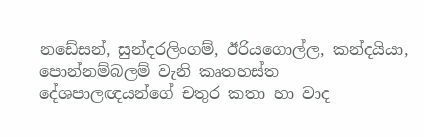නඩේසන්, සුන්දරලිංගම්, ඊරියගොල්ල, කන්දයියා, පොන්නම්බලම් වැනි කෘතහස්ත දේශපාලඥයන්ගේ චතුර කතා හා වාද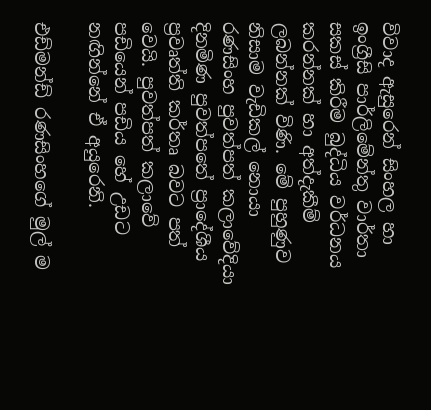විවාද ඇසුරෙන් සිංහල හා ඉංග්‍රීසි පාර්ලි‍මේන්තු වාර්තා සකස් කිරීම බුද්ධිය වර්ධනය කරන්නක් හා අත්දැකීම් ලබන්නක් විණි. මේ පුහුණුව නිසාම වැඩිකල් නොයා රණසිංහ පුවත්පත් කලාවේදියා දිනමිණ පුවත්පතේ ප්‍රාදේශීය ප්‍රවෘත්ති කර්තෘ බවට පත් වෙයි. පුවත්පත් කලාවේ පඩියෙන් පඩිය හේ උඩට නඟින්නේ ඒ අයුරෙනි.

එඩ්මන්ඩ් රණසිංහගේ මුල් ම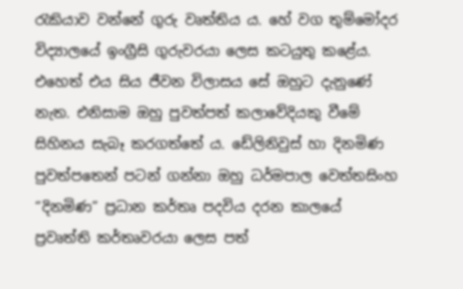රැකියාව වන්නේ ගුරු වෘත්තිය ය. හේ වග තුම්මෝදර විද්‍යාලයේ ඉංග්‍රීසි ගුරුවරයා ලෙස කටයුතු කළේය. එහෙත් එය සිය ජීවන විලාසය සේ ඔහුට දැනුණේ නැත. එනිසාම ඔහු පුවත්පත් කලාවේදියකු වීමේ සිහිනය සැබෑ කරගත්තේ ය. ඩේලිනිවුස් හා දිනමිණ පුවත්පතෙන් පටන් ගන්නා ඔහු ධර්මපාල වෙත්තසිංහ “දිනමිණ” ප්‍රධාන කර්තෘ පදවිය දරන කාලයේ ප්‍රවෘත්ති කර්තෘවරයා ලෙස පත්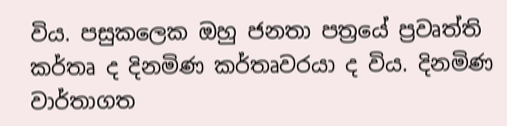විය. පසුකලෙක ඔහු ජනතා පත්‍රයේ ප්‍රවෘත්ති කර්තෘ ද දිනමිණ කර්තෘවරයා ද විය. දිනමිණ වාර්තාගත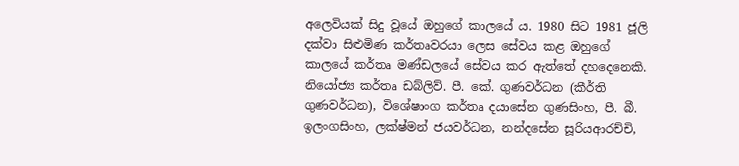අලෙවියක් සිදු වූයේ ඔහුගේ කාලයේ ය. 1980 සිට 1981 ජූලි දක්වා සිළුමිණ කර්තෘවරයා ලෙස සේවය කළ ඔහුගේ කාලයේ කර්තෘ මණ්ඩලයේ සේවය කර ඇත්තේ දහදෙනෙකි. නියෝජ්‍ය කර්තෘ ඩබ්ලිව්. පී. කේ. ගුණවර්ධන (කීර්ති ගුණවර්ධන), විශේෂාංග කර්තෘ දයාසේන ගුණසිංහ, පී. බී. ඉලංගසිංහ, ලක්ෂ්මන් ජයවර්ධන, නන්දසේන සූරියආරච්චි,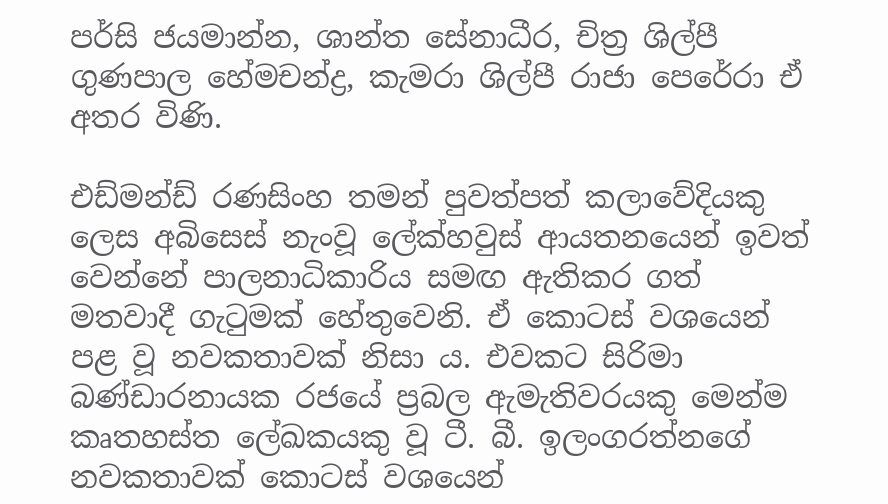පර්සි ජයමාන්න, ශාන්ත සේනාධීර, චිත්‍ර ශිල්පී ගුණපාල හේමචන්ද්‍ර, කැමරා ශිල්පී රාජා පෙරේරා ඒ අතර විණි.

එඩ්මන්ඩ් රණසිංහ තමන් පුවත්පත් කලාවේදියකු ලෙස අබිසෙස් නැංවූ ලේක්හවුස් ආයතනයෙන් ඉවත් වෙන්නේ පාලනාධිකාරිය සමඟ ඇතිකර ගත් මතවාදී ගැටුමක් හේතුවෙනි. ඒ කොටස් වශයෙන් පළ වූ නවකතාවක් නිසා ය. එවකට සිරිමා බණ්ඩාරනායක රජයේ ප්‍රබල ඇමැතිවරයකු මෙන්ම කෘතහස්ත ලේඛකයකු වූ ටී. බී. ඉලංගරත්නගේ නවකතාවක් කොටස් වශයෙන්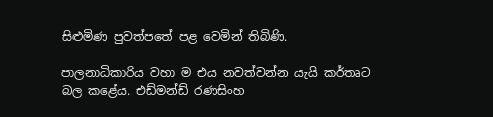සිළුමිණ පුවත්පතේ පළ වෙමින් තිබිණි.

පාලනාධිකාරිය වහා ම එය නවත්වන්න යැයි කර්තෘට බල කළේය. එඩ්මන්ඩ් රණසිංහ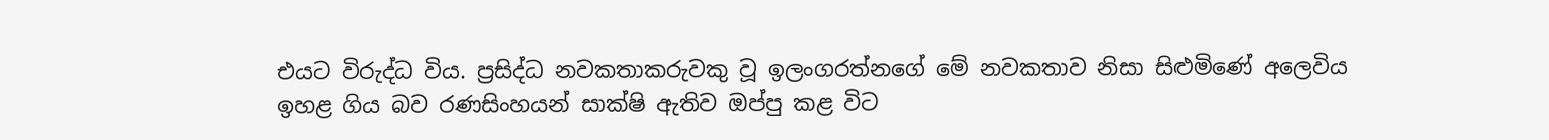එයට විරුද්ධ විය. ප්‍රසිද්ධ නවකතාකරුවකු වූ ඉලංගරත්නගේ මේ නවකතාව නිසා සිළුමිණේ අලෙවිය ඉහළ ගිය බව රණසිංහයන් සාක්ෂි ඇතිව ඔප්පු කළ විට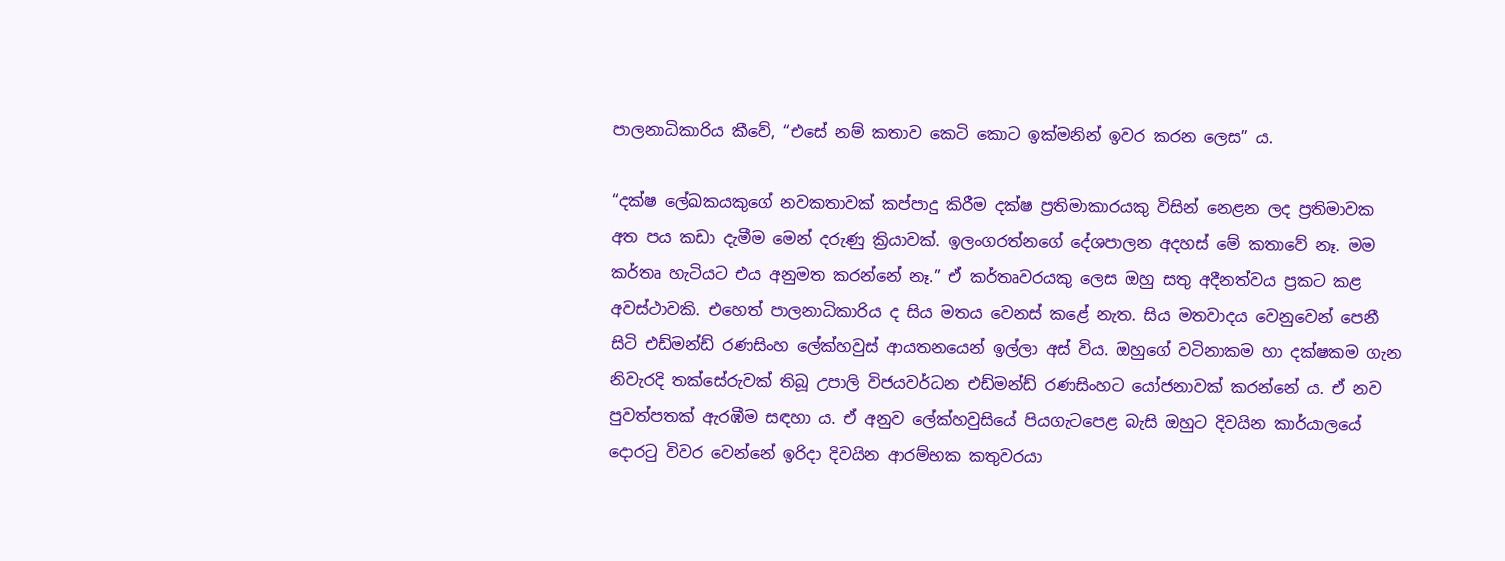පාලනාධිකාරිය කීවේ, “එසේ නම් කතාව කෙටි කොට ඉක්මනින් ඉවර කරන ලෙස” ය.

“දක්ෂ ලේඛකයකුගේ නවකතාවක් කප්පාදු කිරීම දක්ෂ ප්‍රතිමාකාරයකු විසින් නෙළන ලද ප්‍රතිමාවක අත පය කඩා දැමීම මෙන් දරුණු ක්‍රියාවක්. ඉලංගරත්නගේ දේශපාලන අදහස් මේ කතා‍වේ නෑ. මම කර්තෘ හැටියට එය අනුමත කරන්නේ නෑ.” ඒ කර්තෘවරයකු ලෙස ඔහු සතු අදීනත්වය ප්‍රකට කළ අවස්ථාවකි. එහෙත් පාලනාධිකාරිය ද සිය මතය වෙනස් කළේ නැත. සිය මතවාදය වෙනුවෙන් පෙනී සිටි එඩ්මන්ඩ් රණසිංහ ලේක්හවුස් ආයතනයෙන් ඉල්ලා අස් විය. ඔහුගේ වටිනාකම හා දක්ෂකම ගැන නිවැරදි තක්සේරුවක් තිබූ උපාලි විජයවර්ධන එඩ්මන්ඩ් රණසිංහට යෝජනාවක් කරන්නේ ය. ඒ නව පුවත්පතක් ඇරඹීම සඳහා ය. ඒ අනුව ලේක්හවුසියේ පියගැටපෙළ බැසි ඔහුට දිවයින කාර්යාලයේ දොරටු විවර වෙන්නේ ඉරිදා දිවයින ආරම්භක කතුවරයා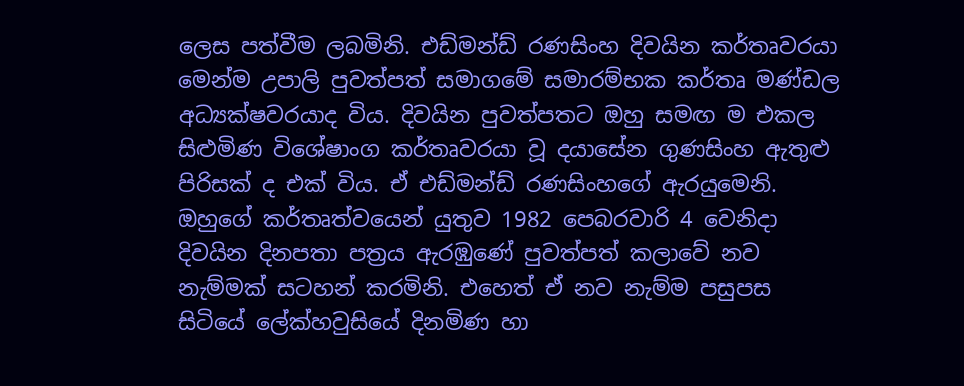ලෙස පත්වීම ලබමිනි. එඩ්මන්ඩ් රණසිංහ දිවයින කර්තෘවරයා මෙන්ම උපාලි පුවත්පත් සමාගමේ සමාරම්භක කර්තෘ මණ්ඩල අධ්‍යක්ෂවරයාද විය. දිවයින පුවත්පතට ඔහු සමඟ ම එකල සිළුමිණ විශේෂාංග කර්තෘවරයා වූ දයාසේන ගුණසිංහ ඇතුළු පිරිසක් ද එක් විය. ඒ එඩ්මන්ඩ් රණසිංහගේ ඇරයුමෙනි. ඔහුගේ කර්තෘත්වයෙන් යුතුව 1982 පෙබරවාරි 4 වෙනිදා දිවයින දිනපතා පත්‍රය ඇරඹුණේ පුවත්පත් කලාවේ නව නැම්මක් සටහන් කරමිනි. එහෙත් ඒ නව නැම්ම පසුපස සිටියේ ලේක්හවුසියේ දිනමිණ හා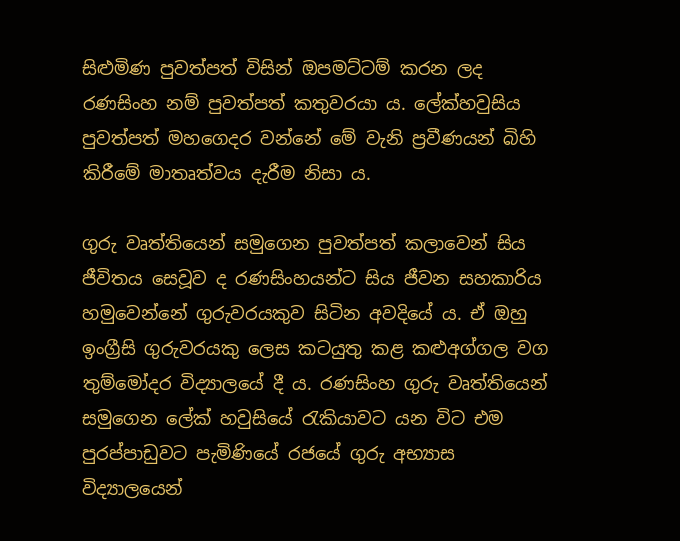සිළුමිණ පුවත්පත් විසින් ඔපමට්ටම් කරන ලද රණසිංහ නම් පුවත්පත් කතුවරයා ය. ලේක්හවුසිය පුවත්පත් මහගෙදර වන්නේ මේ වැනි ප්‍රවීණයන් බිහි කිරීමේ මාතෘත්වය දැරීම නිසා ය.

ගුරු වෘත්තියෙන් සමුගෙන පුවත්පත් කලාවෙන් සිය ජීවිතය සෙවූව ද රණසිංහයන්ට සිය ජීවන සහකාරිය හමුවෙන්නේ ගුරුවරයකුව සිටින අවදියේ ය. ඒ ඔහු ඉංග්‍රීසි ගුරුවරයකු ලෙස කටයුතු කළ කළුඅග්ගල වග තුම්මෝදර විද්‍යාලයේ දී ය. රණසිංහ ගුරු වෘත්තියෙන් සමුගෙන ලේක් හවුසියේ රැකියාවට යන විට එම පුරප්පාඩුවට පැමිණියේ රජයේ ගුරු අභ්‍යාස විද්‍යාලයෙන්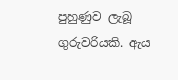පුහුණුව ලැබූ ගුරුවරියකි. ඇය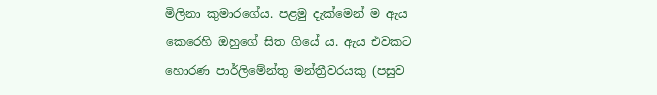මිලිනා කුමාරගේය. පළමු දැක්මෙන් ම ඇය කෙරෙහි ඔහුගේ සිත ගියේ ය. ඇය එවකට හොරණ පාර්ලිමේන්තු මන්ත්‍රීවරයකු (පසුව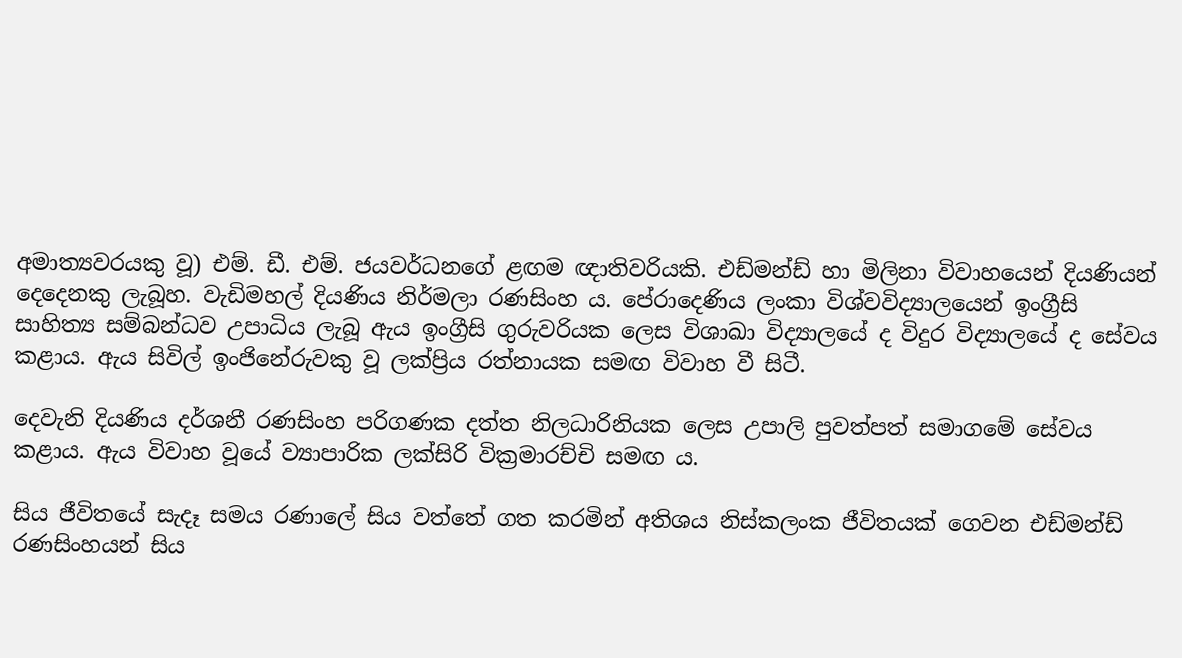අමාත්‍යවරයකු වූ) එම්. ඩී. එම්. ජයවර්ධනගේ ළඟම ඥාතිවරියකි. එඩ්මන්ඩ් හා මිලිනා විවාහයෙන් දියණියන් දෙදෙ‍නකු ලැබූහ. වැඩිමහල් දියණිය නිර්මලා රණසිංහ ය. පේරාදෙණිය ලංකා විශ්වවිද්‍යාලයෙන් ඉංග්‍රීසි සාහිත්‍ය සම්බන්ධව උපාධිය ලැබූ ඇය ඉංග්‍රීසි ගුරුවරියක ලෙස විශාඛා විද්‍යාලයේ ද විදුර විද්‍යාලයේ ද සේවය කළාය. ඇය සිවිල් ඉංජිනේරුවකු වූ ලක්ප්‍රිය රත්නායක සමඟ විවාහ වී සිටී.

දෙවැනි දියණිය දර්ශනී රණසිංහ පරිගණක දත්ත නිලධාරිනියක ලෙස උපාලි පුවත්පත් සමාගමේ සේවය කළාය. ඇය විවාහ වූයේ ව්‍යාපාරික ලක්සිරි වික්‍රමාරච්චි සමඟ ය.

සිය ජීවිතයේ සැදෑ සමය රණාලේ සිය වත්තේ ගත කරමින් අතිශය නිස්කලංක ජීවිතයක් ගෙවන එඩ්මන්ඩ් රණසිංහයන් සිය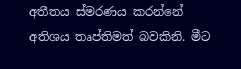අතීතය ස්මරණය කරන්නේ අතිශය තෘප්තිමත් බවකිනි. මීට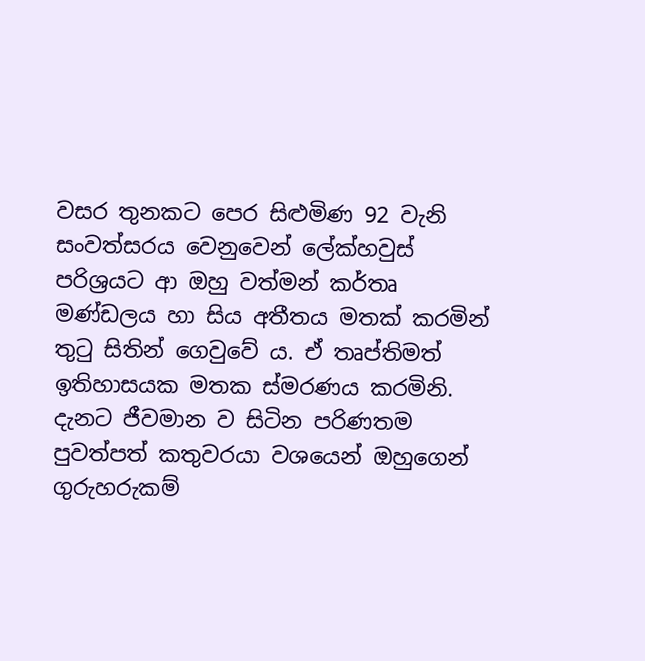වසර තුනකට පෙර සිළුමිණ 92 වැනි සංවත්සරය වෙනුවෙන් ලේක්හවුස් පරිශ්‍රයට ආ ඔහු වත්මන් කර්තෘ මණ්ඩලය හා සිය අතීතය මතක් කරමින් තුටු සිතින් ගෙවුවේ ය. ඒ තෘප්තිමත් ඉතිහාසයක මතක ස්මරණය කරමිනි. දැනට ජීවමාන ව සිටින පරිණතම පුවත්පත් කතුවරයා වශයෙන් ඔහුගෙන් ගුරුහරුකම්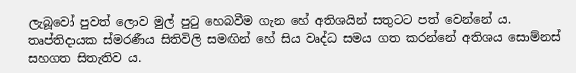ලැබූවෝ පුවත් ලොව මුල් පුටු හෙබවීම ගැන හේ අතිශයින් සතුටට පත් වෙන්නේ ය. තෘප්තිදායක ස්මරණීය සිතිවිලි සමඟින් හේ සිය වෘද්ධ සමය ගත කරන්නේ අතිශය සොම්නස් සහගත සිතැතිව ය.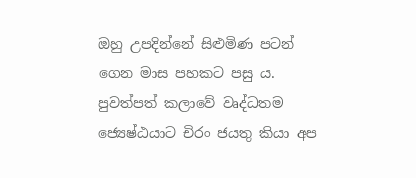ඔහු උපදින්නේ සිළුමිණ පටන් ගෙන මාස පහකට පසු ය. පුවත්පත් කලාවේ වෘද්ධතම ජ්‍යෙෂ්ඨයාට චිරං ජයතු කියා අප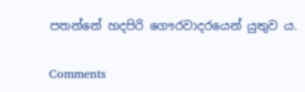පතන්නේ හදපිරි ගෞරවාදරයෙන් යුතුව ය.

Comments